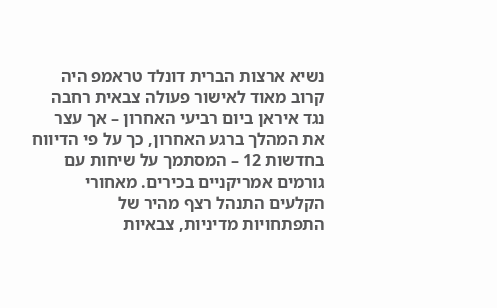נשיא ארצות הברית דונלד טראמפ היה קרוב מאוד לאישור פעולה צבאית רחבה נגד איראן ביום רביעי האחרון – אך עצר את המהלך ברגע האחרון, כך על פי הדיווח בחדשות 12 – המסתמך על שיחות עם גורמים אמריקניים בכירים. מאחורי הקלעים התנהל רצף מהיר של התפתחויות מדיניות, צבאיות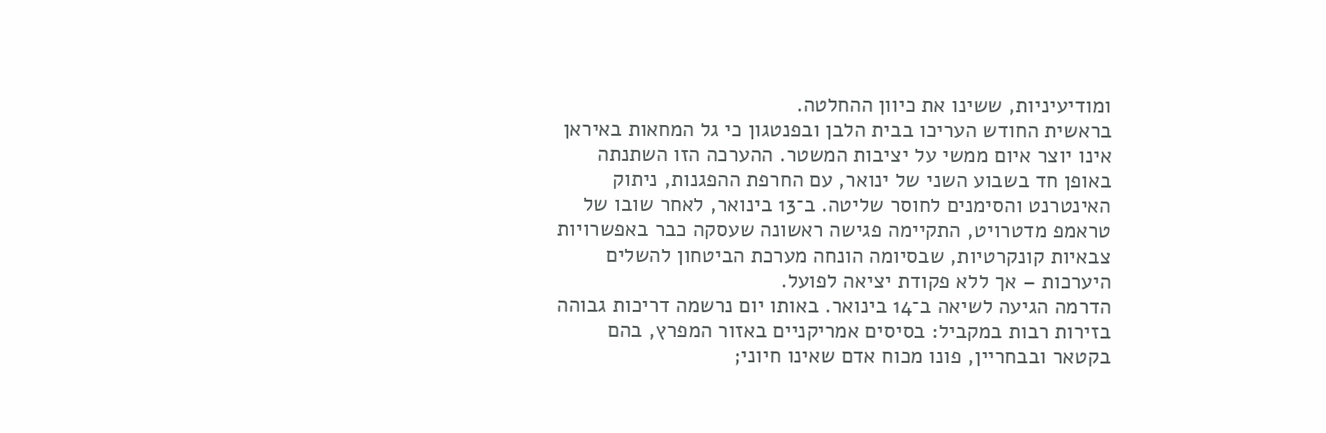ומודיעיניות, ששינו את כיוון ההחלטה.
בראשית החודש העריכו בבית הלבן ובפנטגון כי גל המחאות באיראן אינו יוצר איום ממשי על יציבות המשטר. ההערכה הזו השתנתה באופן חד בשבוע השני של ינואר, עם החרפת ההפגנות, ניתוק האינטרנט והסימנים לחוסר שליטה. ב־13 בינואר, לאחר שובו של טראמפ מדטרויט, התקיימה פגישה ראשונה שעסקה כבר באפשרויות צבאיות קונקרטיות, שבסיומה הונחה מערכת הביטחון להשלים היערכות – אך ללא פקודת יציאה לפועל.
הדרמה הגיעה לשיאה ב־14 בינואר. באותו יום נרשמה דריכות גבוהה בזירות רבות במקביל: בסיסים אמריקניים באזור המפרץ, בהם בקטאר ובבחריין, פונו מכוח אדם שאינו חיוני;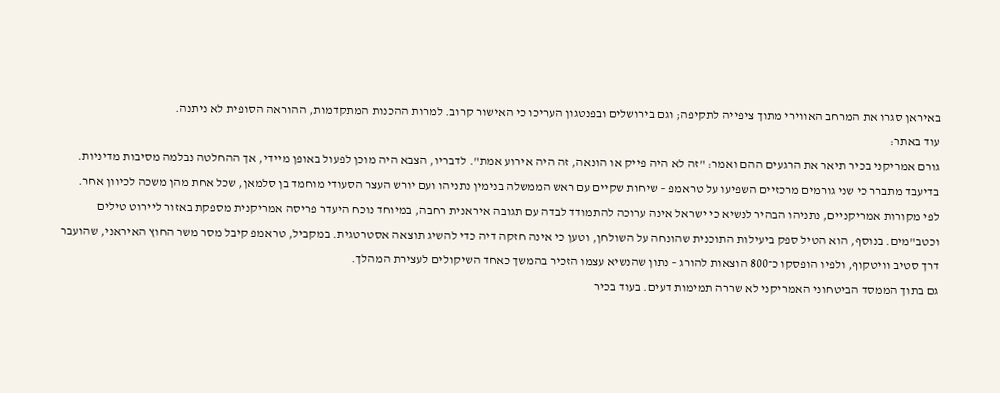באיראן סגרו את המרחב האווירי מתוך ציפייה לתקיפה; וגם בירושלים ובפנטגון העריכו כי האישור קרוב. למרות ההכנות המתקדמות, ההוראה הסופית לא ניתנה.
עוד באתר:
גורם אמריקני בכיר תיאר את הרגעים ההם ואמר: "זה לא היה פייק או הונאה, זה היה אירוע אמת". לדבריו, הצבא היה מוכן לפעול באופן מיידי, אך ההחלטה נבלמה מסיבות מדיניות. בדיעבד מתברר כי שני גורמים מרכזיים השפיעו על טראמפ – שיחות שקיים עם ראש הממשלה בנימין נתניהו ועם יורש העצר הסעודי מוחמד בן סלמאן, שכל אחת מהן משכה לכיוון אחר.
לפי מקורות אמריקניים, נתניהו הבהיר לנשיא כי ישראל אינה ערוכה להתמודד לבדה עם תגובה איראנית רחבה, במיוחד נוכח היעדר פריסה אמריקנית מספקת באזור ליירוט טילים וכטב"מים. בנוסף, הוא הטיל ספק ביעילות התוכנית שהונחה על השולחן, וטען כי אינה חזקה דיה כדי להשיג תוצאה אסטרטגית. במקביל, טראמפ קיבל מסר משר החוץ האיראני, שהועבר דרך סטיב וויטקוף, ולפיו הופסקו כ־800 הוצאות להורג – נתון שהנשיא עצמו הזכיר בהמשך כאחד השיקולים לעצירת המהלך.
גם בתוך הממסד הביטחוני האמריקני לא שררה תמימות דעים. בעוד בכיר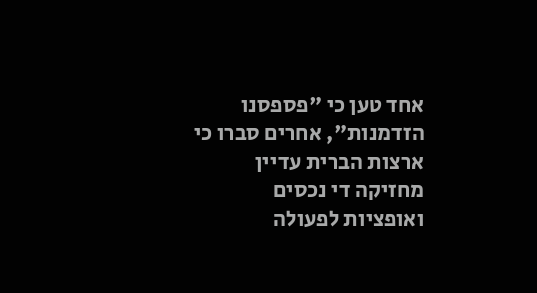אחד טען כי "פספסנו הזדמנות", אחרים סברו כי ארצות הברית עדיין מחזיקה די נכסים ואופציות לפעולה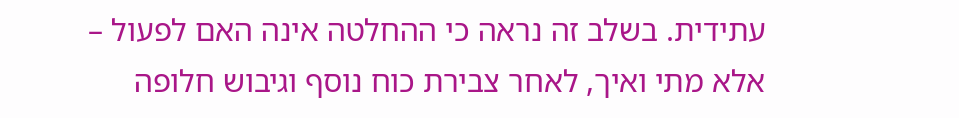עתידית. בשלב זה נראה כי ההחלטה אינה האם לפעול – אלא מתי ואיך, לאחר צבירת כוח נוסף וגיבוש חלופה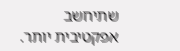שתיחשב אפקטיבית יותר.